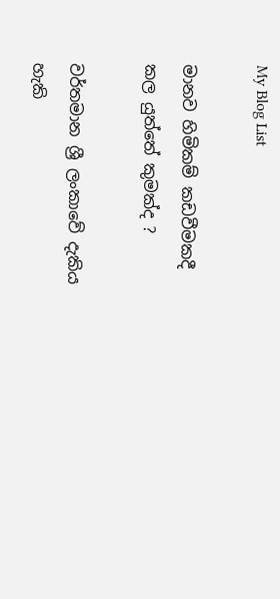My Blog List

මානව හිමිකම් කඩවීමකදී කල යුත්තේ කුමක්ද ?

වර්තමාන ශ්‍රී ලංකාවේ දැකිය හැකි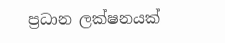ප්‍රධාන ලක්ෂනයක්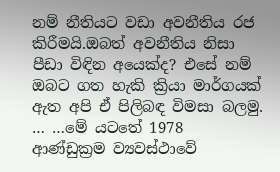නම් නීතියට වඩා අවනීතිය රජ කිරීමයි.ඔබත් අවනීතිය නිසා පීඩා විඳින අයෙක්ද? එසේ නම් ඔබට ගත හැකි ක්‍රියා මාර්ගයක් ඇත අපි ඒ පිලිබඳ විමසා බලමු. … …මේ යටතේ 1978 ආණ්ඩුක්‍රම ව්‍යවස්ථාවේ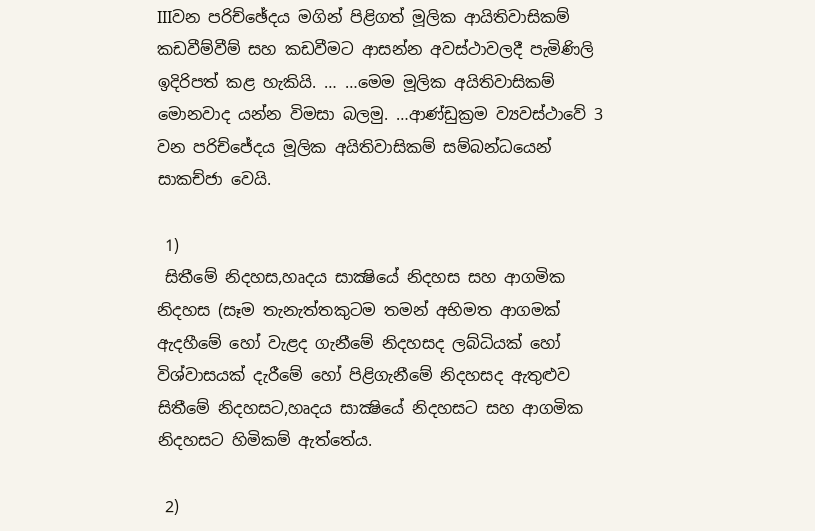IIIවන පරිච්ඡේදය මගින් පිළිගත් මූලික ආයිතිවාසිකම් කඩවීම්වීම් සහ කඩවීමට ආසන්න අවස්ථාවලදී පැමිණිලි ඉදිරිපත් කළ හැකියි. … …මෙම මූලික අයිතිවාසිකම් මොනවාද යන්න විමසා බලමු. …ආණ්ඩුක්‍රම ව්‍යවස්ථාවේ 3 වන පරිච්ජේදය මූලික අයිතිවාසිකම් සම්බන්ධයෙන් සාකච්ජා වෙයි.

 1)
 සිතීමේ නිදහස,හෘදය සාක්‍ෂියේ නිදහස සහ ආගමික නිදහස (සෑම තැනැත්තකුටම තමන් අභිමත ආගමක් ඇදහීමේ හෝ වැළද ගැනීමේ නිදහසද ලබ්ධියක් හෝ විශ්වාසයක් දැරීමේ හෝ පිළිගැනීමේ නිදහසද ඇතුළුව සිතීමේ නිදහසට,හෘදය සාක්‍ෂියේ නිදහසට සහ ආගමික නිදහසට හිමිකම් ඇත්තේය.

 2)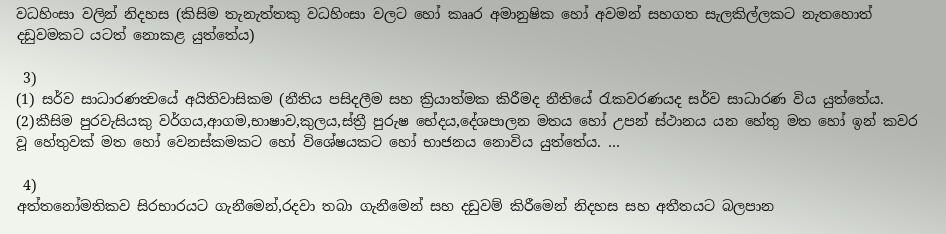වධහිංසා වලින් නිදහස (කිසිම තැනැත්තකු වධහිංසා වලට හෝ කෲර අමානුෂික හෝ අවමන් සහගත සැලකිල්ලකට නැතහොත් දඩුවමකට යටත් නොකළ යුත්තේය)

 3)
(1) සර්ව සාධාරණත්‍වයේ අයිතිවාසිකම (නීතිය පසිදලීම සහ ක්‍රියාත්මක කිරීමද නීතියේ රැකවරණයද සර්ව සාධාරණ විය යුත්තේය.
(2)කීසිම පුරවැසියකු වර්ගය,ආගම,භාෂාව,කුලය,ස්ත්‍රී පුරුෂ භේදය,දේශපාලන මතය හෝ උපන් ස්ථානය යන හේතු මත හෝ ඉන් කවර වූ හේතුවක් මත හෝ වෙනස්කමකට හෝ විශේෂයකට හෝ භාජනය නොවිය යුත්තේය. …

 4)
අත්තනෝමතිකව සිරභාරයට ගැනීමෙන්,රදවා තබා ගැනීමෙන් සහ දඩුවම් කිරීමෙන් නිදහස සහ අතීතයට බලපාන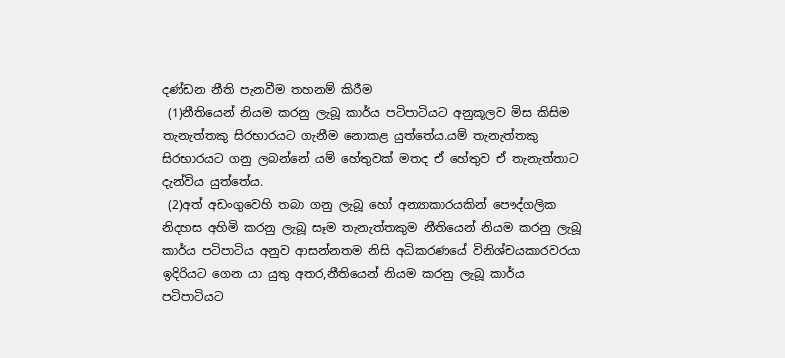දණ්ඩන නීති පැනවීම තහනම් කිරීම
 (1)නීතියෙන් නියම කරනු ලැබූ කාර්ය පටිපාටියට අනුකූලව මිස කිසිම තැනැත්තකු සිරභාරයට ගැනීම නොකළ යුත්තේය.යම් තැනැත්තකු සිරභාරයට ගනු ලබන්නේ යම් හේතුවක් මතද ඒ හේතුව ඒ තැනැත්තාට දැන්විය යුත්තේය.
 (2)අත් අඩංගුවෙහි තබා ගනු ලැබූ හෝ අන්‍යාකාරයකින් පෞද්ගලික නිදහස අහිමි කරනු ලැබූ සෑම තැනැත්තකුම නීතියෙන් නියම කරනු ලැබූ කාර්ය පටිපාටිය අනුව ආසන්නතම නිසි අධිකරණයේ විනිශ්චයකාරවරයා ඉදිරියට ගෙන යා යුතු අතර,නීතියෙන් නියම කරනු ලැබූ කාර්ය පටිපාටියට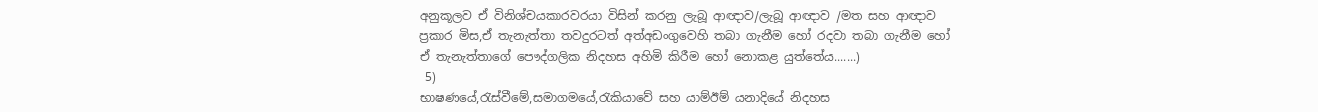අනුකූලව ඒ විනිශ්චයකාරවරයා විසින් කරනු ලැබූ ආඥාව/ලැබූ ආඥාව /මත සහ ආඥාව ප්‍රකාර මිස,ඒ තැනැත්තා තවදුරටත් අත්අඩංගුවෙහි තබා ගැනීම හෝ රදවා තබා ගැනීම හෝ ඒ තැනැත්තාගේ පෞද්ගලික නිදහස අහිමි කිරීම හෝ නොකළ යුත්තේය.......)
 5)
භාෂණයේ,රැස්වීමේ,සමාගමයේ,රැකියාවේ සහ යාම්ඊම් යනාදියේ නිදහස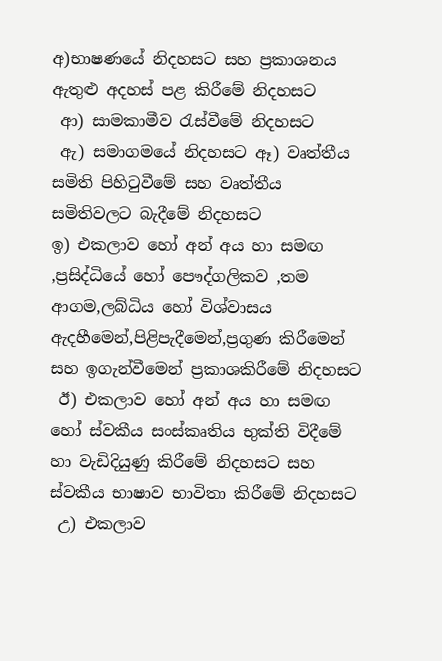අ)භාෂණයේ නිදහසට සහ ප්‍රකාශනය ඇතුළු අදහස් පළ කිරීමේ නිදහසට
 ආ) සාමකාමීව රැස්වීමේ නිදහසට
 ඇ) සමාගමයේ නිදහසට ඈ) වෘත්තීය සමිති පිහිටුවීමේ සහ වෘත්තීය සමිතිවලට බැදීමේ නිදහසට
ඉ) එකලාව හෝ අන් අය හා සමඟ ,ප්‍රසිද්ධියේ හෝ පෞද්ගලිකව ,තම ආගම,ලබ්ධිය හෝ විශ්වාසය ඇදහීමෙන්,පිළිපැදීමෙන්,ප්‍රගුණ කිරීමෙන් සහ ඉගැන්වීමෙන් ප්‍රකාශකිරීමේ නිදහසට
 ඊ) එකලාව හෝ අන් අය හා සමඟ හෝ ස්වකීය සංස්කෘතිය භුක්ති විදීමේ හා වැඩිදියුණු කිරීමේ නිදහසට සහ ස්වකීය භාෂාව භාවිතා කිරීමේ නිදහසට
 උ) එකලාව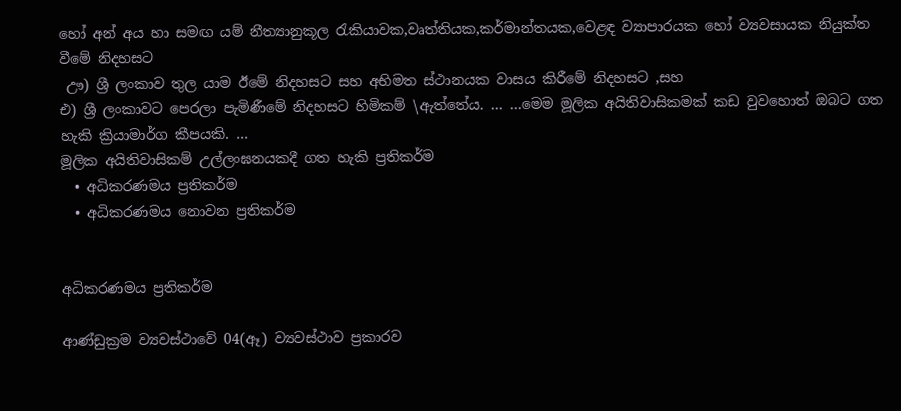හෝ අන් අය හා සමඟ යම් නීත්‍යානුකූල රැකියාවක,වෘත්තියක,කර්මාන්තයක,වෙළඳ ව්‍යාපාරයක හෝ ව්‍යවසායක නියුක්ත වීමේ නිදහසට
 ඌ) ශ්‍රී ලංකාව තුල යාම ඊමේ නිදහසට සහ අභිමත ස්ථානයක වාසය කිරීමේ නිදහසට ,සහ
එ) ශ්‍රී ලංකාවට පෙරලා පැමිණීමේ නිදහසට හිමිකම් \ඇත්තේය. … …මෙම මූලික අයිතිවාසිකමක් කඩ වුවහොත් ඔබට ගත හැකි ක්‍රියාමාර්ග කීපයකි. …
මූලික අයිතිවාසිකම් උල්ලංඝනයකදී ගත හැකි ප්‍රතිකර්ම
  • අධිකරණමය ප්‍රතිකර්ම
  • අධිකරණමය නොවන ප්‍රතිකර්ම


අධිකරණමය ප්‍රතිකර්ම

ආණ්ඩුක්‍රම ව්‍යවස්ථාවේ 04(ඈ) ව්‍යවස්ථාව ප්‍රකාරව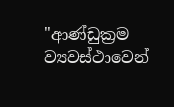"ආණ්ඩුක්‍රම ව්‍යවස්ථාවෙන්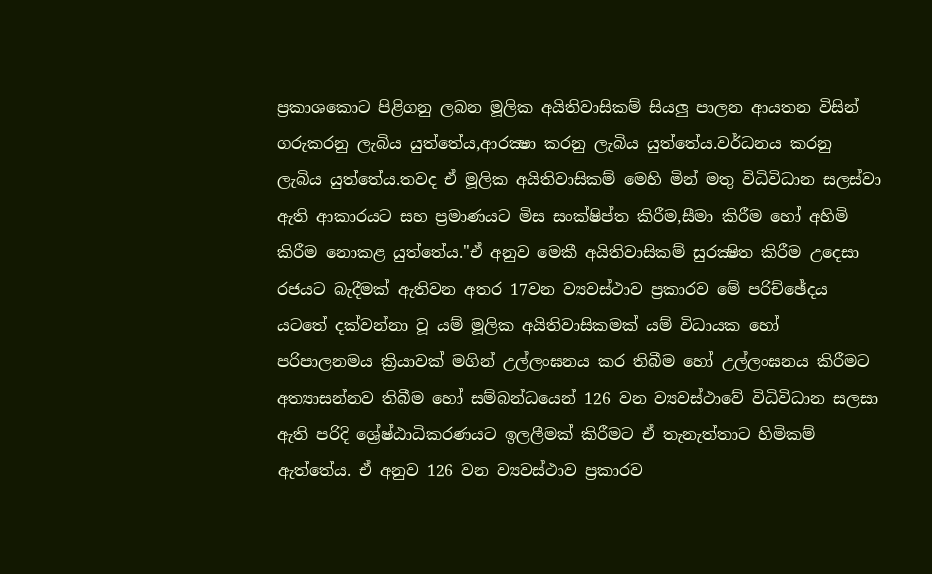ප්‍රකාශකොට පිළිගනු ලබන මූලික අයිතිවාසිකම් සියලු පාලන ආයතන විසින් ගරුකරනු ලැබිය යුත්තේය,ආරක්‍ෂා කරනු ලැබිය යුත්තේය.වර්ධනය කරනු ලැබිය යුත්තේය.තවද ඒ මූලික අයිතිවාසිකම් මෙහි මින් මතු විධිවිධාන සලස්වා ඇති ආකාරයට සහ ප්‍රමාණයට මිස සංක්ෂිප්ත කිරීම,සීමා කිරීම හෝ අහිමි කිරීම නොකළ යුත්තේය."ඒ අනුව මෙකී අයිතිවාසිකම් සුරක්‍ෂිත කිරීම උදෙසා රජයට බැදීමක් ඇතිවන අතර 17වන ව්‍යවස්ථාව ප්‍රකාරව මේ පරිච්ඡේදය යටතේ දක්වන්නා වූ යම් මූලික අයිතිවාසිකමක් යම් විධායක හෝ පරිපාලනමය ක්‍රියාවක් මගින් උල්ලංඝනය කර තිබීම හෝ උල්ලංඝනය කිරීමට අත්‍යාසන්නව තිබීම හෝ සම්බන්ධයෙන් 126 වන ව්‍යවස්ථාවේ විධිවිධාන සලසා ඇති පරිදි ශ්‍රේෂ්ඨාධිකරණයට ඉලලීමක් කිරීමට ඒ තැනැත්තාට හිමිකම් ඇත්තේය. ඒ අනුව 126 වන ව්‍යවස්ථාව ප්‍රකාරව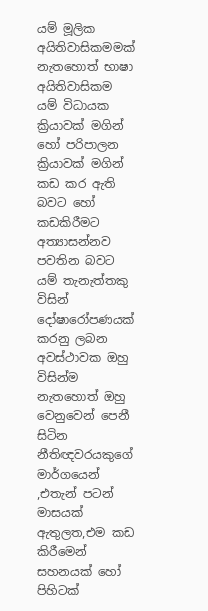යම් මූලික අයිතිවාසිකමමක් නැතහොත් භාෂා අයිතිවාසිකම යම් විධායක ක්‍රියාවක් මගින් හෝ පරිපාලන ක්‍රියාවක් මගින් කඩ කර ඇති බවට හෝ කඩකිරීමට අත්‍යාසන්නව පවතින බවට යම් තැනැත්තකු විසින් දෝෂාරෝපණයක් කරනු ලබන අවස්ථාවක ඔහු විසින්ම නැතහොත් ඔහු වෙනුවෙන් පෙනී සිටින නීතිඥවරයකුගේ මාර්ගයෙන් ,එතැන් පටන් මාසයක් ඇතුලත,එම කඩ කිරීමෙන් සහනයක් හෝ පිහිටක්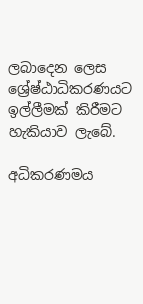ලබාදෙන ලෙස ශ්‍රේෂ්ඨාධිකරණයට ඉල්ලීමක් කිරීමට හැකියාව ලැබේ.

අධිකරණමය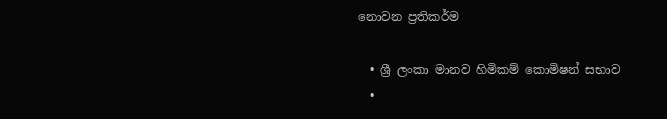නොවන ප්‍රතිකර්ම

  • ශ්‍රී ලංකා මානව හිමිකම් කොමිෂන් සභාව
  •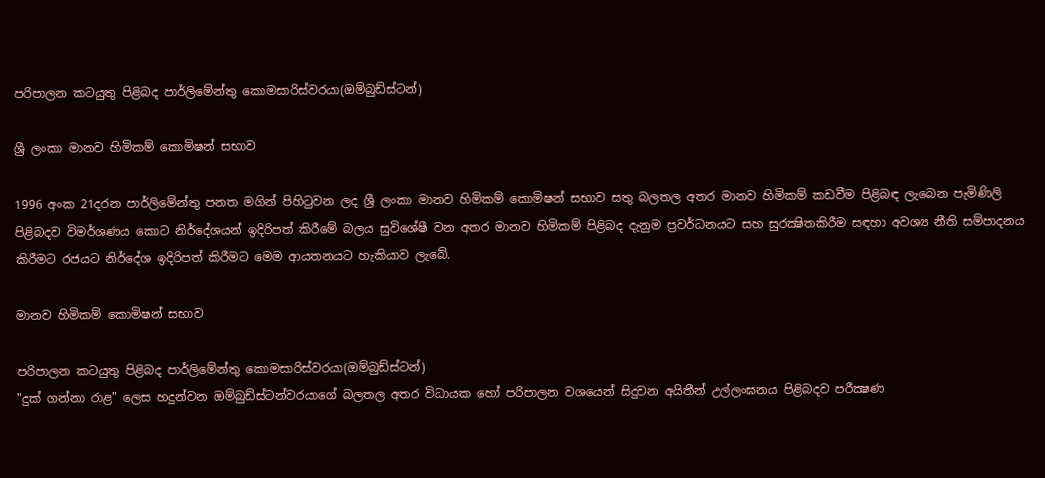පරිපාලන කටයුතු පිළිබද පාර්ලිමේන්තු කොමසාරිස්වරයා(ඔම්බුඩ්ස්ටන්)

ශ්‍රී ලංකා මානව හිමිකම් කොමිෂන් සභාව

1996 අංක 21දරන පාර්ලිමේන්තු පනත මගින් පිහිටුවන ලද ශ්‍රී ලංකා මානව හිමිකම් කොමිෂන් සභාව සතු බලතල අතර මානව හිමිකම් කඩවීම පිළිබඳ ලැබෙන පැමිණිලි පිළිබදව විමර්ශණය කොට නිර්දේශයන් ඉදිරිපත් කිරීමේ බලය සුවිශේෂී වන අතර මානව හිමිකම් පිළිබද දැනුම ප්‍රවර්ධනයට සහ සුරක්‍ෂිතකිරීම සඳහා අවශ්‍ය නීති සම්පාදනය කිරීමට රජයට නිර්දේශ ඉදිරිපත් කිරීමට මෙම ආයතනයට හැකියාව ලැබේ.

මානව හිමිකම් කොමිෂන් සභාව

පරිපාලන කටයුතු පිළිබද පාර්ලිමේන්තු කොමසාරිස්වරයා(ඔම්බුඩ්ස්ටන්)
"දුක් ගන්නා රාළ" ලෙස හදුන්වන ඔම්බුඩ්ස්ටන්වරයාගේ බලතල අතර විධායක හෝ පරිපාලන වශයෙන් සිදුවන අයිතීන් උල්ලංඝනය පිළිබදව පරීක්‍ෂණ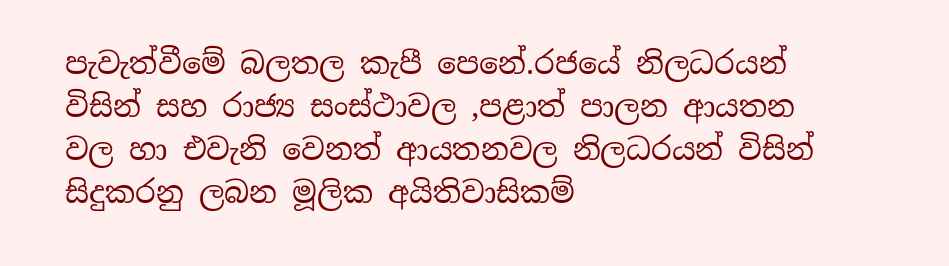පැවැත්වීමේ බලතල කැපී පෙනේ.රජයේ නිලධරයන් විසින් සහ රාජ්‍ය සංස්ථාවල ,පළාත් පාලන ආයතන වල හා එවැනි වෙනත් ආයතනවල නිලධරයන් විසින් සිදුකරනු ලබන මූලික අයිතිවාසිකම්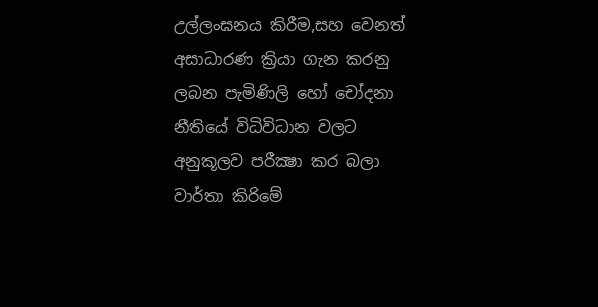උල්ලංඝනය කිරීම,සහ වෙනත් අසාධාරණ ක්‍රියා ගැන කරනු ලබන පැමිණිලි හෝ චෝදනා නීතියේ විධිවිධාන වලට අනුකූලව පරීක්‍ෂා කර බලා වාර්තා කිරිමේ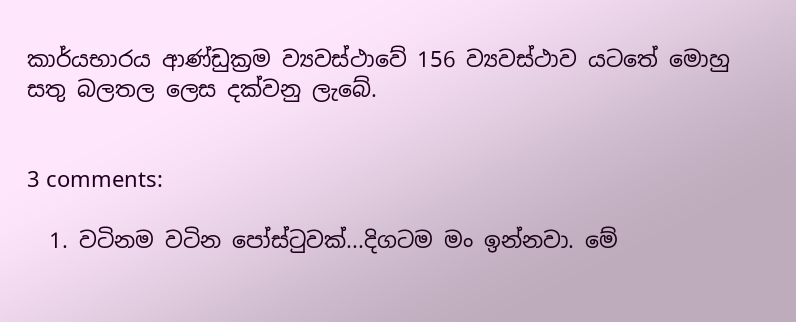කාර්යභාරය ආණ්ඩුක්‍රම ව්‍යවස්ථාවේ 156 ව්‍යවස්ථාව යටතේ මොහු සතු බලතල ලෙස දක්වනු ලැබේ.


3 comments:

  1. වටිනම වටින පෝස්ටුවක්...දිගටම මං ඉන්නවා. මේ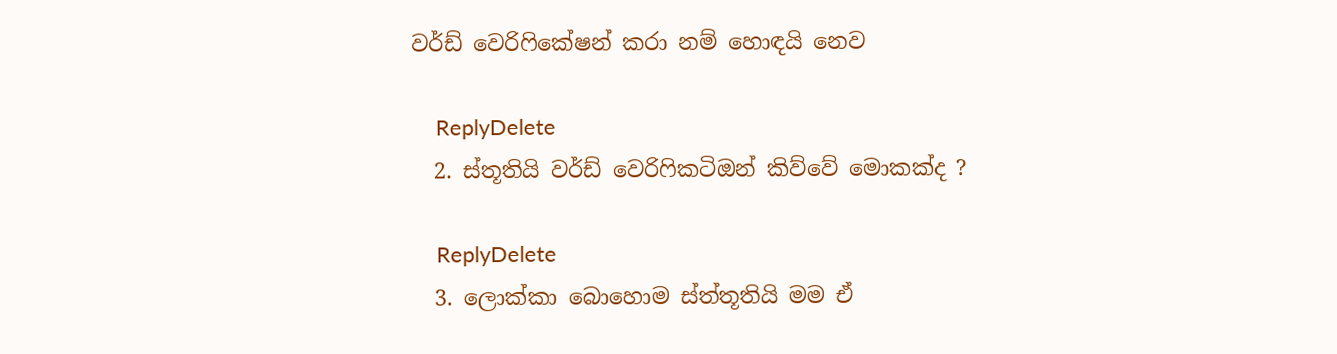වර්ඩ් වෙරිෆිකේෂන් කරා නම් හොඳයි නෙව

    ReplyDelete
  2. ස්තූතියි වර්ඩ් වෙරිෆිකටිඔන් කිව්වේ මොකක්ද ?

    ReplyDelete
  3. ලොක්කා බොහොම ස්ත්තූතියි මම ඒ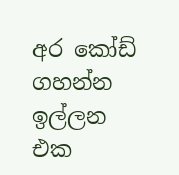අර කෝඩ් ගහන්න ඉල්ලන එක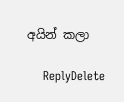අයින් කලා

    ReplyDelete